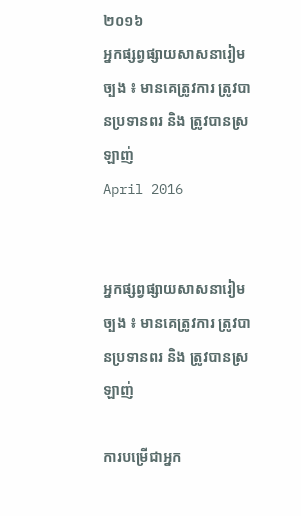២០១៦
អ្នកផ្សព្វផ្សាយសាសនារៀមច្បង ៖ មានគេត្រូវការ ត្រូវបានប្រទានពរ និង ត្រូវបានស្រឡាញ់
April 2016


អ្នកផ្សព្វផ្សាយសាសនារៀមច្បង ៖ មានគេត្រូវការ ត្រូវបានប្រទានពរ និង ត្រូវបានស្រឡាញ់

ការបម្រើជាអ្នក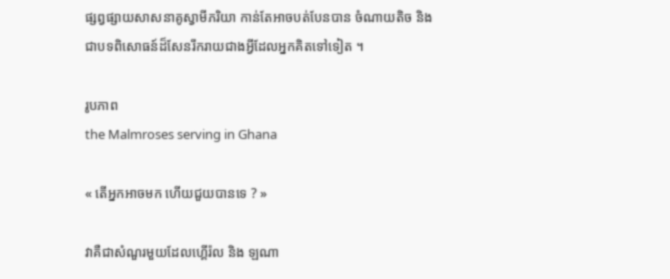ផ្សព្វផ្សាយសាសនាគូស្វាមីភរិយា កាន់តែអាចបត់បែនបាន ចំណាយតិច និង ជាបទពិសោធន៍ដ៏សែនរីករាយជាងអ្វីដែលអ្នកគិតទៅទៀត ។

រូបភាព
the Malmroses serving in Ghana

« តើអ្នកអាចមក ហើយជួយបានទេ ? »

វាគឺជាសំណួរមួយដែលហ្គើរ៉ល និង ឡណា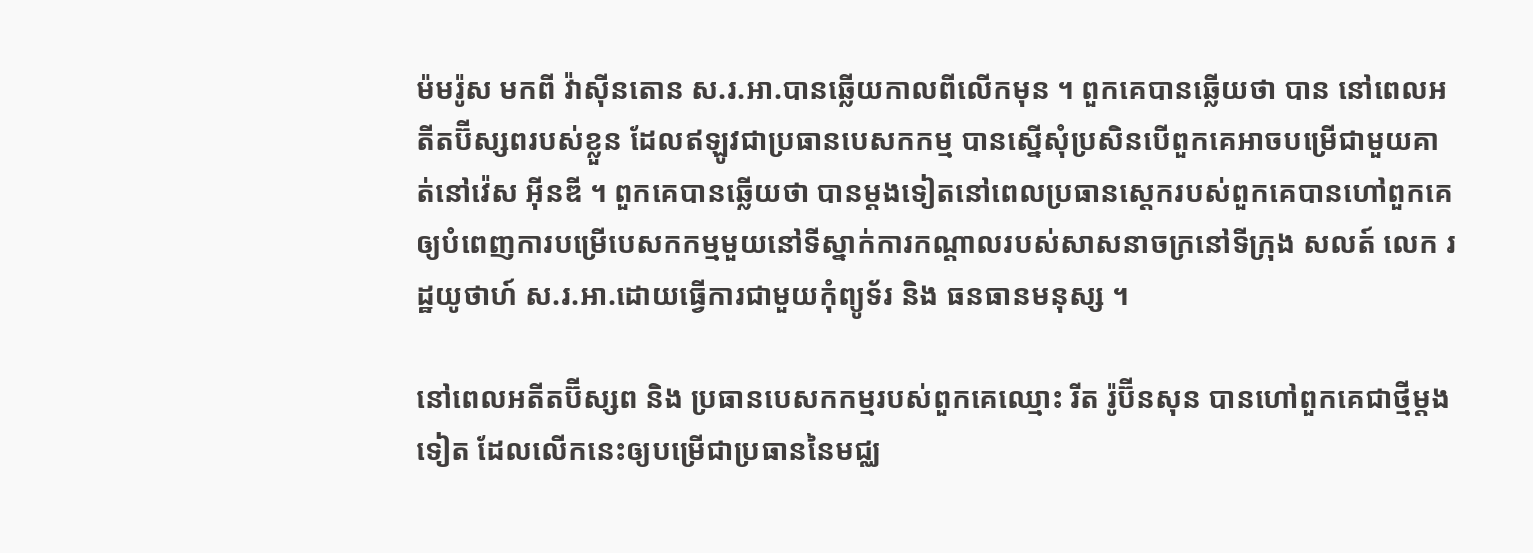ម៉មរ៉ូស មកពី វ៉ាស៊ីនតោន ស.រ.អា.បានឆ្លើយកាលពីលើកមុន ។ ពួកគេបានឆ្លើយថា បាន នៅពេលអតីតប៊ីស្សពរបស់ខ្លួន ដែលឥឡូវជាប្រធានបេសកកម្ម បានស្នើសុំប្រសិនបើពួកគេអាចបម្រើជាមួយគាត់នៅវ៉េស អ៊ីនឌី ។ ពួកគេបានឆ្លើយថា បានម្តងទៀតនៅពេលប្រធានស្តេករបស់ពួកគេបានហៅពួកគេឲ្យបំពេញការបម្រើបេសកកម្មមួយនៅទីស្នាក់ការកណ្តាលរបស់សាសនាចក្រនៅទីក្រុង សលត៍ លេក រដ្ឋយូថាហ៍ ស.រ.អា.ដោយធ្វើការជាមួយកុំព្យូទ័រ និង ធនធានមនុស្ស ។

នៅពេលអតីតប៊ីស្សព និង ប្រធានបេសកកម្មរបស់ពួកគេឈ្មោះ រីត រ៉ូប៊ីនសុន បានហៅពួកគេជាថ្មីម្តងទៀត ដែលលើកនេះឲ្យបម្រើជាប្រធាននៃមជ្ឈ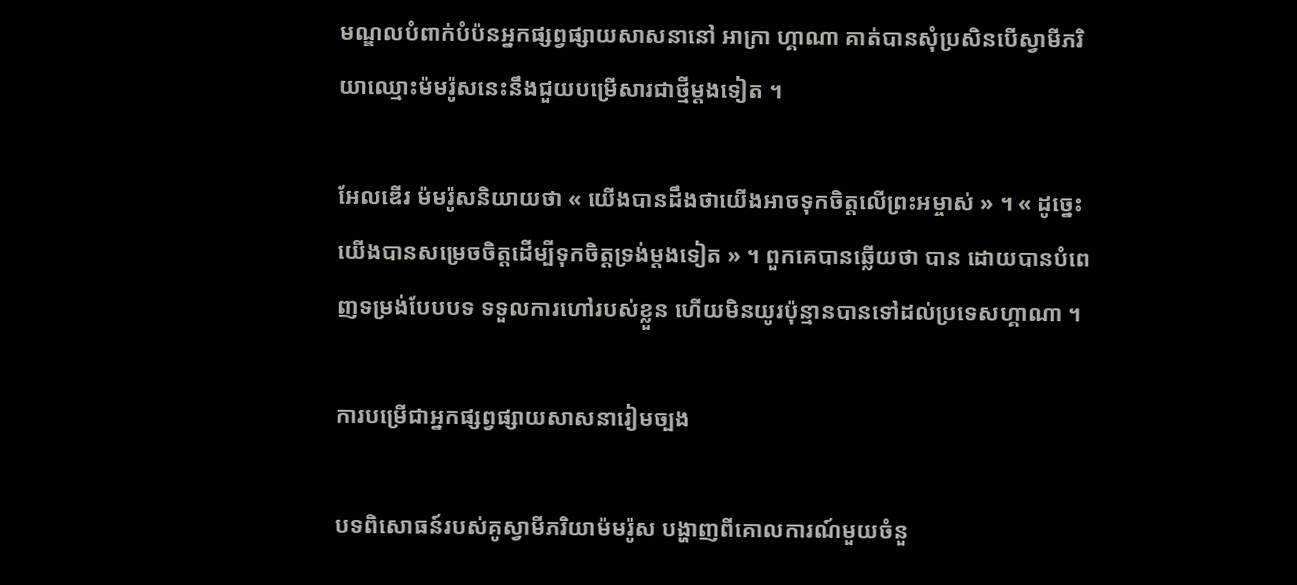មណ្ឌលបំពាក់បំប៉នអ្នកផ្សព្វផ្សាយសាសនានៅ អាក្រា ហ្គាណា គាត់បានសុំប្រសិនបើស្វាមីភរិយាឈ្មោះម៉មរ៉ូសនេះនឹងជួយបម្រើសារជាថ្មីម្តងទៀត ។

អែលឌើរ ម៉មរ៉ូសនិយាយថា « យើងបានដឹងថាយើងអាចទុកចិត្តលើព្រះអម្ចាស់ » ។ « ដូច្នេះយើងបានសម្រេចចិត្តដើម្បីទុកចិត្តទ្រង់ម្តងទៀត » ។ ពួកគេបានឆ្លើយថា បាន ដោយបានបំពេញទម្រង់បែបបទ ទទួលការហៅរបស់ខ្លួន ហើយមិនយូរប៉ុន្មានបានទៅដល់ប្រទេសហ្គាណា ។

ការបម្រើជាអ្នកផ្សព្វផ្សាយសាសនារៀមច្បង

បទពិសោធន៍របស់គូស្វាមីភរិយាម៉មរ៉ូស បង្ហាញពីគោលការណ៍មួយចំនួ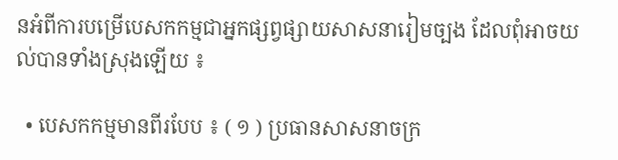នអំពីការបម្រើបេសកកម្មជាអ្នកផ្សព្វផ្សាយសាសនារៀមច្បង ដែលពុំអាចយល់បានទាំងស្រុងឡើយ ៖

  • បេសកកម្មមានពីរបែប ៖ ( ១ ) ប្រធានសាសនាចក្រ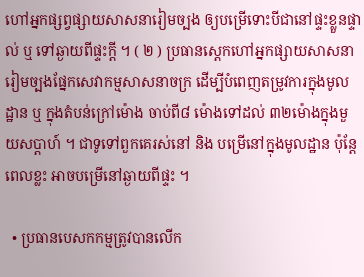ហៅអ្នកផ្សព្វផ្សាយសាសនារៀមច្បង ឲ្យបម្រើទោះបីជានៅផ្ទះខ្លួនផ្ទាល់ ឬ ទៅឆ្ងាយពីផ្ទះក្តី ។ ( ២ ) ប្រធានស្តេកហៅអ្នកផ្សាយសាសនារៀមច្បងផ្នែកសេវាកម្មសាសនាចក្រ ដើម្បីបំពេញតម្រូវការក្នុងមូលដ្ឋាន ឬ ក្នុងតំបន់ក្រៅម៉ោង ចាប់ពី៨ ម៉ោងទៅដល់ ៣២ម៉ោងក្នុងមួយសប្តាហ៍ ។ ជាទូទៅពួកគេរស់នៅ និង បម្រើនៅក្នុងមូលដ្ឋាន ប៉ុន្តែពេលខ្លះ អាចបម្រើនៅឆ្ងាយពីផ្ទះ ។

  • ប្រធានបេសកកម្មត្រូវបានលើក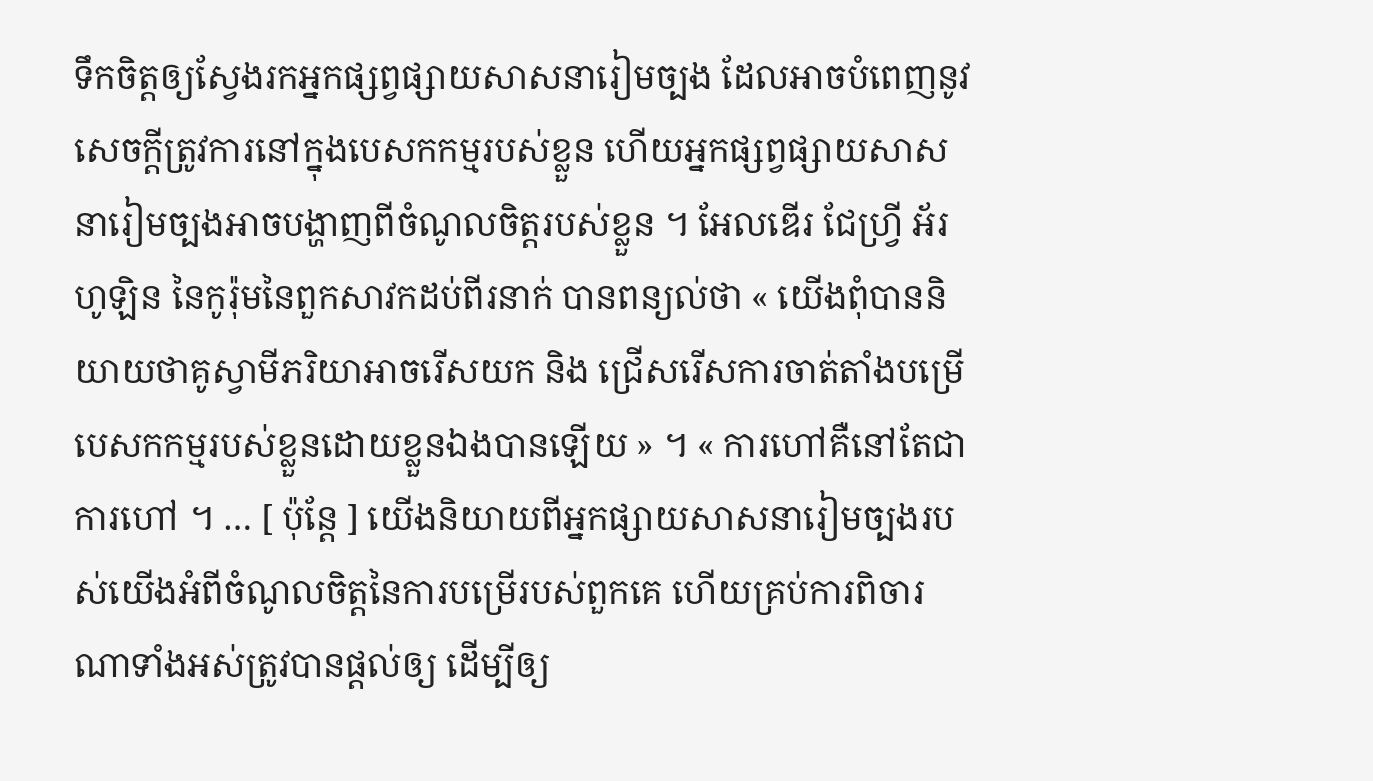ទឹកចិត្តឲ្យស្វែងរកអ្នកផ្សព្វផ្សាយសាសនារៀមច្បង ដែលអាចបំពេញនូវសេចក្តីត្រូវការនៅក្នុងបេសកកម្មរបស់ខ្លួន ហើយអ្នកផ្សព្វផ្សាយសាសនារៀមច្បងអាចបង្ហាញពីចំណូលចិត្តរបស់ខ្លួន ។ អែលឌើរ ជែហ្វ្រី អ័រ ហូឡិន នៃកូរ៉ុមនៃពួកសាវកដប់ពីរនាក់ បានពន្យល់ថា « យើងពុំបាននិយាយថាគូស្វាមីភរិយាអាចរើសយក និង ជ្រើសរើសការចាត់តាំងបម្រើបេសកកម្មរបស់ខ្លួនដោយខ្លួនឯងបានឡើយ » ។ « ការហៅគឺនៅតែជាការហៅ ។ … [ ប៉ុន្តែ ] យើងនិយាយពីអ្នកផ្សាយសាសនារៀមច្បងរបស់យើងអំពីចំណូលចិត្តនៃការបម្រើរបស់ពួកគេ ហើយគ្រប់ការពិចារណាទាំងអស់ត្រូវបានផ្តល់ឲ្យ ដើម្បីឲ្យ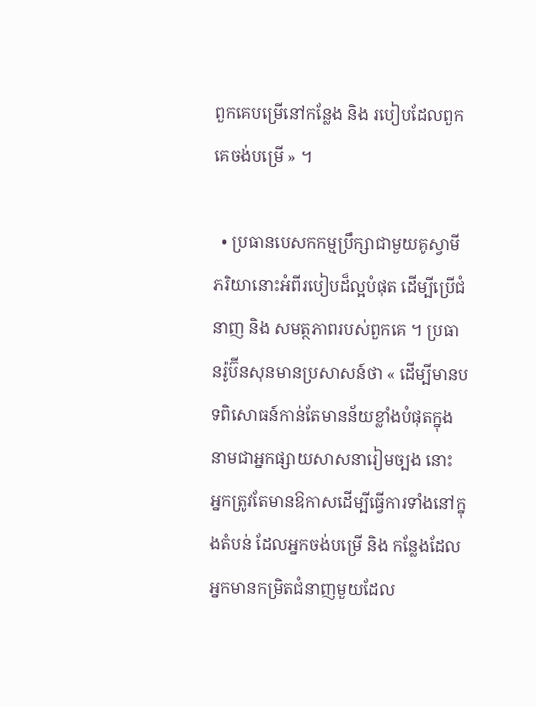ពួកគេបម្រើនៅកន្លែង និង របៀបដែលពួកគេចង់បម្រើ » ។

  • ប្រធានបេសកកម្មប្រឹក្សាជាមួយគូស្វាមីភរិយានោះអំពីរបៀបដ៏ល្អបំផុត ដើម្បីប្រើជំនាញ និង សមត្ថភាពរបស់ពួកគេ ។ ប្រធានរ៉ូប៊ីនសុនមានប្រសាសន៍ថា « ដើម្បីមានបទពិសោធន៍កាន់តែមានន័យខ្លាំងបំផុតក្នុងនាមជាអ្នកផ្សាយសាសនារៀមច្បង នោះ អ្នកត្រូវតែមានឱកាសដើម្បីធ្វើការទាំងនៅក្នុងតំបន់ ដែលអ្នកចង់បម្រើ និង កន្លែងដែលអ្នកមានកម្រិតជំនាញមួយដែល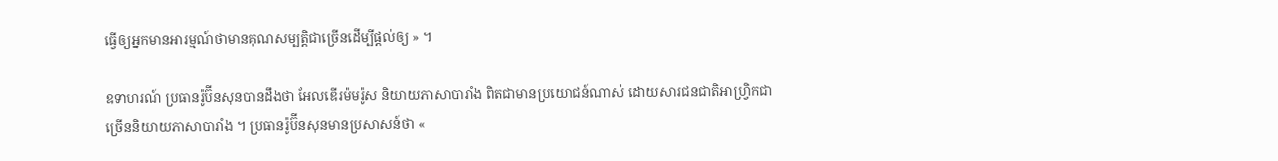ធ្វើឲ្យអ្នកមានអារម្មណ៍ថាមានគុណសម្បត្តិជាច្រើនដើម្បីផ្តល់ឲ្យ » ។

ឧទាហរណ៍ ប្រធានរ៉ូប៊ីនសុនបានដឹងថា អែលឌើរម៉មរ៉ូស និយាយភាសាបារាំង ពិតជាមានប្រយោជន៍ណាស់ ដោយសារជនជាតិអាហ្វ្រិកជាច្រើននិយាយភាសាបារាំង ។ ប្រធានរ៉ូប៊ីនសុនមានប្រសាសន៍ថា «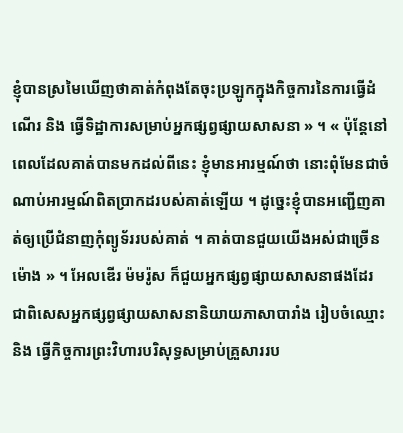ខ្ញុំបានស្រមៃឃើញថាគាត់កំពុងតែចុះប្រឡូកក្នុងកិច្ចការនៃការធ្វើដំណើរ និង ធ្វើទិដ្ឋាការសម្រាប់អ្នកផ្សព្វផ្សាយសាសនា » ។ « ប៉ុន្តែនៅពេលដែលគាត់បានមកដល់ពីនេះ ខ្ញុំមានអារម្មណ៍ថា នោះពុំមែនជាចំណាប់អារម្មណ៍ពិតប្រាកដរបស់គាត់ឡើយ ។ ដូច្នេះខ្ញុំបានអញ្ជើញគាត់ឲ្យប្រើជំនាញកុំព្យូទ័ររបស់គាត់ ។ គាត់បានជួយយើងអស់ជាច្រើនម៉ោង » ។ អែលឌើរ ម៉មរ៉ូស ក៏ជួយអ្នកផ្សព្វផ្សាយសាសនាផងដែរ ជាពិសេសអ្នកផ្សព្វផ្សាយសាសនានិយាយភាសាបារាំង រៀបចំឈ្មោះ និង ធ្វើកិច្ចការព្រះវិហារបរិសុទ្ធសម្រាប់គ្រួសាររប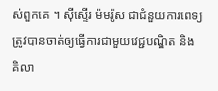ស់ពួកគេ ។ ស៊ីស្ទើរ ម៉មរ៉ូស ជាជំនួយការពេទ្យ ត្រូវបានចាត់ឲ្យធ្វើការជាមួយវេជ្ជបណ្ឌិត និង គិលា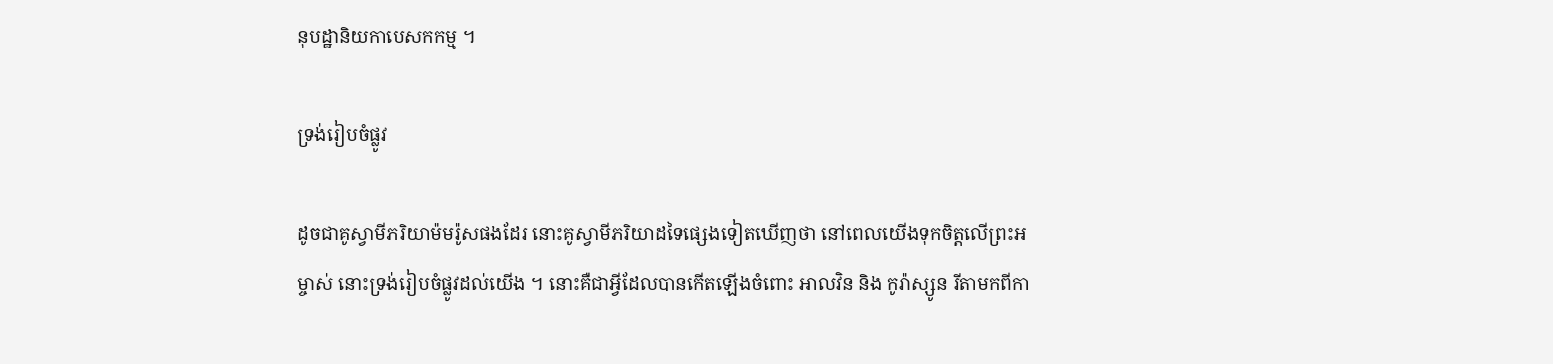នុបដ្ឋានិយកាបេសកកម្ម ។

ទ្រង់រៀបចំផ្លូវ

ដូចជាគូស្វាមីភរិយាម៉មរ៉ូសផងដែរ នោះគូស្វាមីភរិយាដទៃផ្សេងទៀតឃើញថា នៅពេលយើងទុកចិត្តលើព្រះអម្ចាស់ នោះទ្រង់រៀបចំផ្លូវដល់យើង ។ នោះគឺជាអ្វីដែលបានកើតឡើងចំពោះ អាលវិន និង កូរ៉ាស្សូន រីតាមកពីកា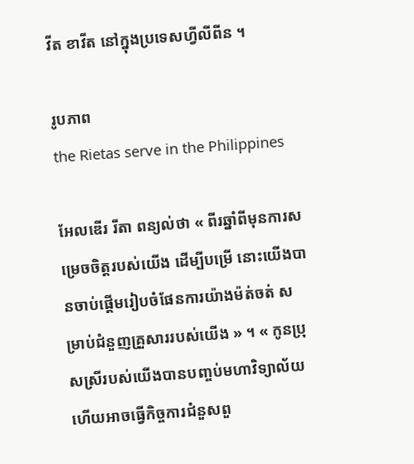វីត ខាវីត នៅក្នុងប្រទេសហ្វីលីពីន ។

រូបភាព
the Rietas serve in the Philippines

អែលឌើរ រីតា ពន្យល់ថា « ពីរឆ្នាំពីមុនការសម្រេចចិត្តរបស់យើង ដើម្បីបម្រើ នោះយើងបានចាប់ផ្តើមរៀបចំផែនការយ៉ាងម៉ត់ចត់ សម្រាប់ជំនួញគ្រួសាររបស់យើង » ។ « កូនប្រុសស្រីរបស់យើងបានបញ្ចប់មហាវិទ្យាល័យ ហើយអាចធ្វើកិច្ចការជំនួសពួ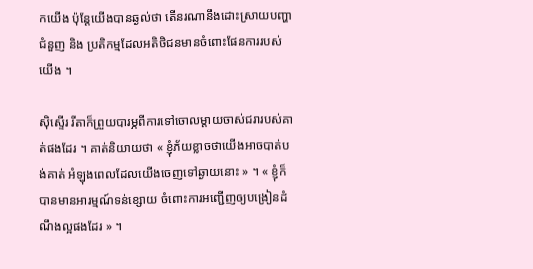កយើង ប៉ុន្តែយើងបានឆ្ងល់ថា តើនរណានឹងដោះស្រាយបញ្ហាជំនួញ និង ប្រតិកម្មដែលអតិថិជនមានចំពោះផែនការរបស់យើង ។

ស៊ិស្ទើរ រីតាក៏ព្រួយបារម្ភពីការទៅចោលម្តាយចាស់ជរារបស់គាត់ផងដែរ ។ គាត់និយាយថា « ខ្ញុំភ័យខ្លាចថាយើងអាចបាត់បង់គាត់ អំឡុងពេលដែលយើងចេញទៅឆ្ងាយនោះ » ។ « ខ្ញុំក៏បានមានអារម្មណ៍ទន់ខ្សោយ ចំពោះការអញ្ជើញឲ្យបង្រៀនដំណឹងល្អផងដែរ » ។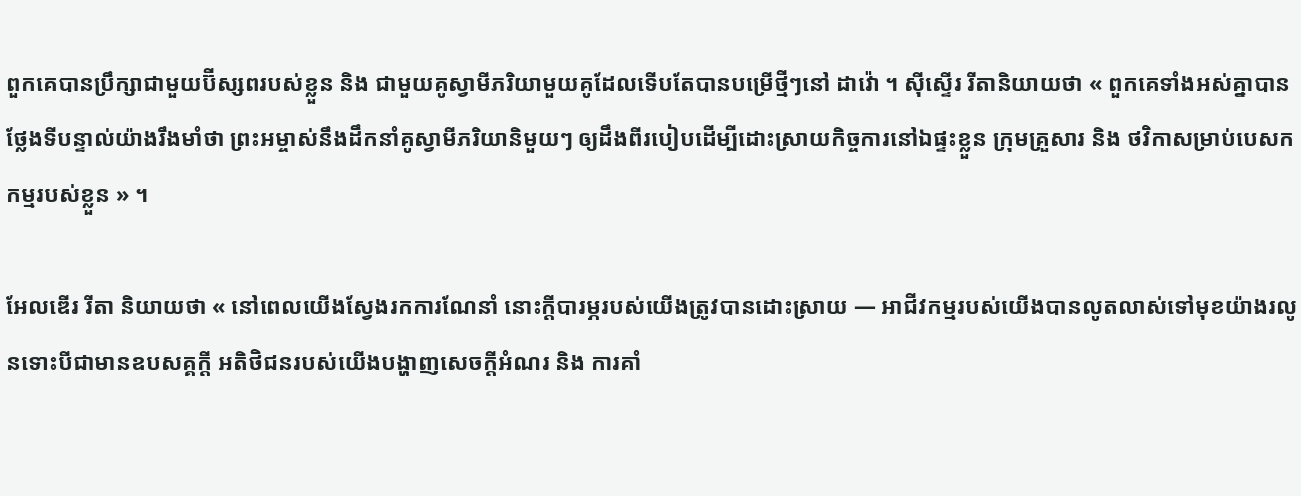ពួកគេបានប្រឹក្សាជាមួយប៊ីស្សពរបស់ខ្លួន និង ជាមួយគូស្វាមីភរិយាមួយគូដែលទើបតែបានបម្រើថ្មីៗនៅ ដាវ៉ោ ។ ស៊ីស្ទើរ រីតានិយាយថា « ពួកគេទាំងអស់គ្នាបានថ្លែងទីបន្ទាល់យ៉ាងរឹងមាំថា ព្រះអម្ចាស់នឹងដឹកនាំគូស្វាមីភរិយានិមួយៗ ឲ្យដឹងពីរបៀបដើម្បីដោះស្រាយកិច្ចការនៅឯផ្ទះខ្លួន ក្រុមគ្រួសារ និង ថវិកាសម្រាប់បេសកកម្មរបស់ខ្លួន » ។

អែលឌើរ រីតា និយាយថា « នៅពេលយើងស្វែងរកការណែនាំ នោះក្តីបារម្ភរបស់យើងត្រូវបានដោះស្រាយ — អាជីវកម្មរបស់យើងបានលូតលាស់ទៅមុខយ៉ាងរលូនទោះបីជាមានឧបសគ្គក្តី អតិថិជនរបស់យើងបង្ហាញសេចក្តីអំណរ និង ការគាំ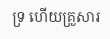ទ្រ ហើយគ្រួសារ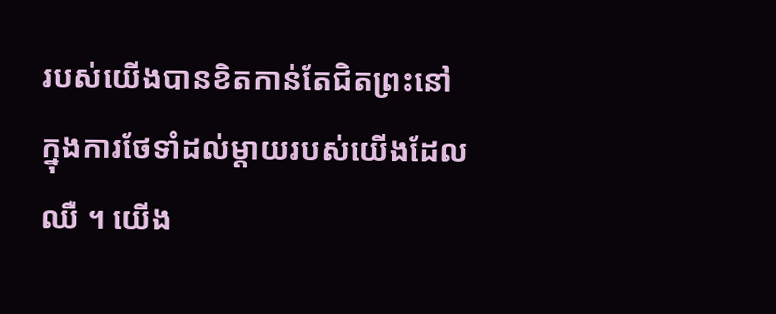របស់យើងបានខិតកាន់តែជិតព្រះនៅក្នុងការថែទាំដល់ម្តាយរបស់យើងដែលឈឺ ។ យើង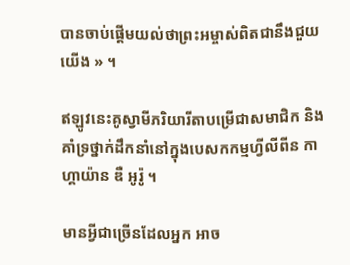បានចាប់ផ្តើមយល់ថាព្រះអម្ចាស់ពិតជានឹងជួយយើង » ។

ឥឡូវនេះគូស្វាមីភរិយារីតាបម្រើជាសមាជិក និង គាំទ្រថ្នាក់ដឹកនាំនៅក្នុងបេសកកម្មហ្វីលីពីន កាហ្គាយ៉ាន ឌឺ អូរ៉ូ ។

មានអ្វីជាច្រើនដែលអ្នក អាច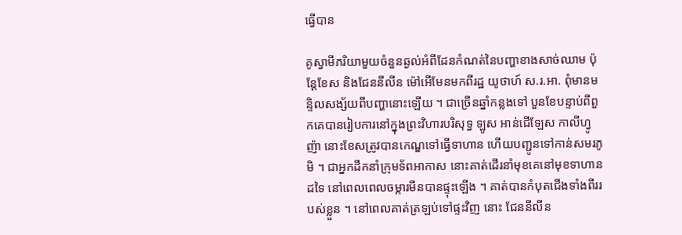ធ្វើបាន

គូស្វាមីភរិយាមួយចំនួនឆ្ងល់អំពីដែនកំណត់នៃបញ្ហាខាងសាច់ឈាម ប៉ុន្តែខែស និងជែននីលីន ម៉ៅអើមែនមកពីរដ្ឋ យូថាហ៍ ស.រ.អា. ពុំមានមន្ទិលសង្ស័យពីបញ្ហានោះឡើយ ។ ជាច្រើនឆ្នាំកន្លងទៅ បួនខែបន្ទាប់ពីពួកគេបានរៀបការនៅក្នុងព្រះវិហារបរិសុទ្ធ ឡូស អាន់ជើឡែស កាលីហ្វូញ៉ា នោះខែសត្រូវបានកេណ្ឌទៅធ្វើទាហាន ហើយបញ្ជូនទៅកាន់សមរភូមិ ។ ជាអ្នកដឹកនាំក្រុមទ័ពអាកាស នោះគាត់ដើរនាំមុខគេនៅមុខទាហានដទៃ នៅពេលពេលចម្ការមីនបានផ្ទុះឡើង ។ គាត់បានកំបុតជើងទាំងពីររបស់ខ្លួន ។ នៅពេលគាត់ត្រឡប់ទៅផ្ទះវិញ នោះ ជែននីលីន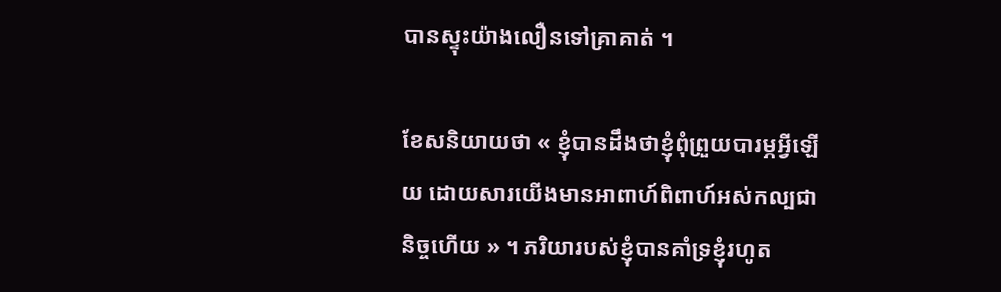បានស្ទុះយ៉ាងលឿនទៅគ្រាគាត់ ។

ខែសនិយាយថា « ខ្ញុំបានដឹងថាខ្ញុំពុំព្រួយបារម្ភអ្វីឡើយ ដោយសារយើងមានអាពាហ៍ពិពាហ៍អស់កល្បជានិច្ចហើយ » ។ ភរិយារបស់ខ្ញុំបានគាំទ្រខ្ញុំរហូត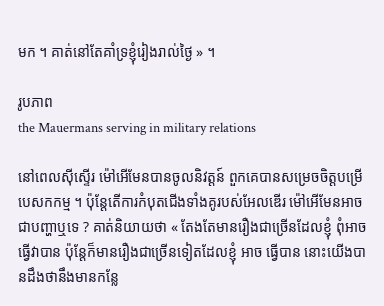មក ។ គាត់នៅតែគាំទ្រខ្ញុំរៀងរាល់ថ្ងៃ » ។

រូបភាព
the Mauermans serving in military relations

នៅពេលស៊ីស្ទើរ ម៉ៅអើមែនបានចូលនិវត្តន៍ ពួកគេបានសម្រេចចិត្តបម្រើបេសកកម្ម ។ ប៉ុន្តែតើការកំបុតជើងទាំងគូរបស់អែលឌើរ ម៉ៅអើមែនអាចជាបញ្ហាឬទេ ? គាត់និយាយថា « តែងតែមានរឿងជាច្រើនដែលខ្ញុំ ពុំអាច ធ្វើវាបាន ប៉ុន្តែក៏មានរឿងជាច្រើនទៀតដែលខ្ញុំ អាច ធ្វើបាន នោះយើងបានដឹងថានឹងមានកន្លែ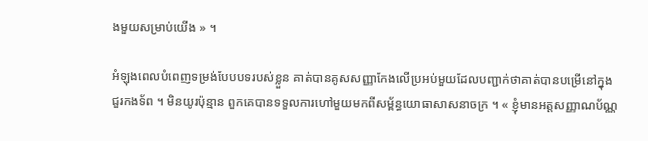ងមួយសម្រាប់យើង » ។

អំឡុងពេលបំពេញទម្រង់បែបបទរបស់ខ្លួន គាត់បានគូសសញ្ញាកែងលើប្រអប់មួយដែលបញ្ជាក់ថាគាត់បានបម្រើនៅក្នុងជួរកងទ័ព ។ មិនយូរប៉ុន្មាន ពួកគេបានទទួលការហៅមួយមកពីសម្ព័ន្ធយោធាសាសនាចក្រ ។ « ខ្ញុំមានអត្តសញ្ញាណប័ណ្ណ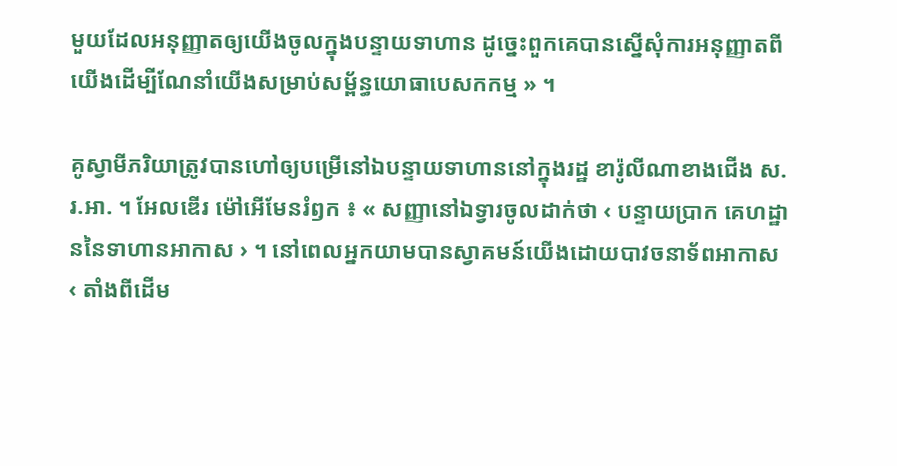មួយដែលអនុញ្ញាតឲ្យយើងចូលក្នុងបន្ទាយទាហាន ដូច្នេះពួកគេបានស្នើសុំការអនុញ្ញាតពីយើងដើម្បីណែនាំយើងសម្រាប់សម្ព័ន្ធយោធាបេសកកម្ម » ។

គូស្វាមីភរិយាត្រូវបានហៅឲ្យបម្រើនៅឯបន្ទាយទាហាននៅក្នុងរដ្ឋ ខារ៉ូលីណាខាងជើង ស.រ.អា. ។ អែលឌើរ ម៉ៅអើមែនរំឭក ៖ « សញ្ញានៅឯទ្វារចូលដាក់ថា ‹ បន្ទាយប្រាក គេហដ្ឋាននៃទាហានអាកាស › ។ នៅពេលអ្នកយាមបានស្វាគមន៍យើងដោយបាវចនាទ័ពអាកាស ‹ តាំងពីដើម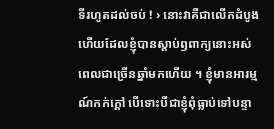ទីរហូតដល់ចប់ ! › នោះវាគឺជាលើកដំបូងហើយដែលខ្ញុំបានស្តាប់ឭពាក្យនោះអស់ពេលជាច្រើនឆ្នាំមកហើយ ។ ខ្ញុំមានអារម្មណ៍កក់ក្តៅ បើទោះបីជាខ្ញុំពុំធ្លាប់ទៅបន្ទា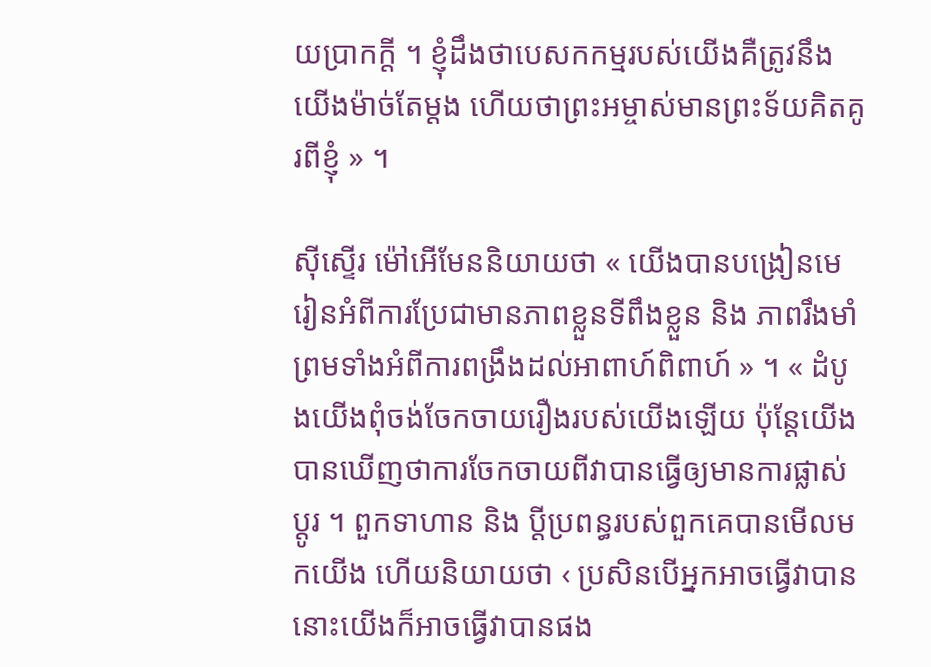យប្រាកក្តី ។ ខ្ញុំដឹងថាបេសកកម្មរបស់យើងគឺត្រូវនឹងយើងម៉ាច់តែម្តង ហើយថាព្រះអម្ចាស់មានព្រះទ័យគិតគូរពីខ្ញុំ » ។

ស៊ីស្ទើរ ម៉ៅអើមែននិយាយថា « យើងបានបង្រៀនមេរៀនអំពីការប្រែជាមានភាពខ្លួនទីពឹងខ្លួន និង ភាពរឹងមាំ ព្រមទាំងអំពីការពង្រឹងដល់អាពាហ៍ពិពាហ៍ » ។ « ដំបូងយើងពុំចង់ចែកចាយរឿងរបស់យើងឡើយ ប៉ុន្តែយើងបានឃើញថាការចែកចាយពីវាបានធ្វើឲ្យមានការផ្លាស់ប្តូរ ។ ពួកទាហាន និង ប្តីប្រពន្ធរបស់ពួកគេបានមើលមកយើង ហើយនិយាយថា ‹ ប្រសិនបើអ្នកអាចធ្វើវាបាន នោះយើងក៏អាចធ្វើវាបានផង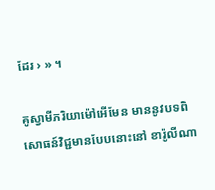ដែរ › » ។

គូស្វាមីភរិយាម៉ៅអើមែន មាននូវបទពិសោធន៍វិជ្ជមានបែបនោះនៅ ខារ៉ូលីណា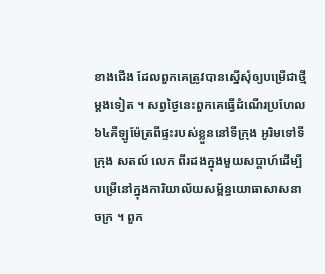ខាងជើង ដែលពួកគេត្រូវបានស្នើសុំឲ្យបម្រើជាថ្មីម្តងទៀត ។ សព្វថ្ងៃនេះពួកគេធ្វើដំណើរប្រហែល ៦៤គីឡូម៉ែត្រពីផ្ទះរបស់ខ្លួននៅទីក្រុង អូរិមទៅទីក្រុង សតល៍ លេក ពីរដងក្នុងមួយសប្តាហ៍ដើម្បីបម្រើនៅក្នុងការិយាល័យសម្ព័ន្ធយោធាសាសនាចក្រ ។ ពួក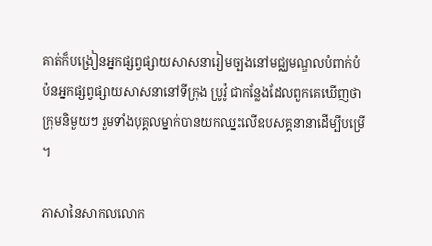គាត់ក៏បង្រៀនអ្នកផ្សព្វផ្សាយសាសនារៀមច្បងនៅមជ្ឈមណ្ឌលបំពាក់បំប៉នអ្នកផ្សព្វផ្សាយសាសនានៅទីក្រុង ប្រូវ៉ូ ជាកន្លែងដែលពួកគេឃើញថា ក្រុមនិមួយៗ រួមទាំងបុគ្គលម្នាក់បានយកឈ្នះលើឧបសគ្គនានាដើម្បីបម្រើ ។

ភាសានៃសាកលលោក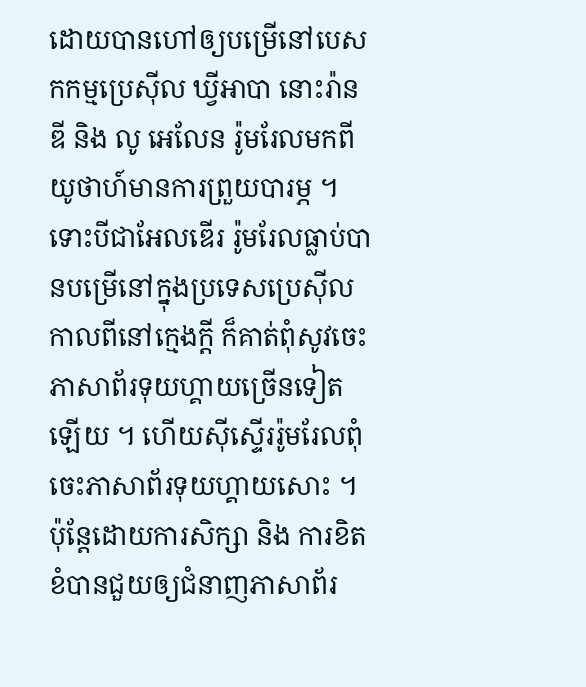ដោយបានហៅឲ្យបម្រើនៅបេសកកម្មប្រេស៊ីល ឃ្វីអាបា នោះរ៉ានឌី និង លូ អេលែន រ៉ូមរែលមកពីយូថាហ៍មានការព្រួយបារម្ភ ។ ទោះបីជាអែលឌើរ រ៉ូមរែលធ្លាប់បានបម្រើនៅក្នុងប្រទេសប្រេស៊ីលកាលពីនៅក្មេងក្តី ក៏គាត់ពុំសូវចេះភាសាព័រទុយហ្គាយច្រើនទៀតឡើយ ។ ហើយស៊ីស្ទើររ៉ូមរែលពុំចេះភាសាព័រទុយហ្គាយសោះ ។ ប៉ុន្តែដោយការសិក្សា និង ការខិតខំបានជួយឲ្យជំនាញភាសាព័រ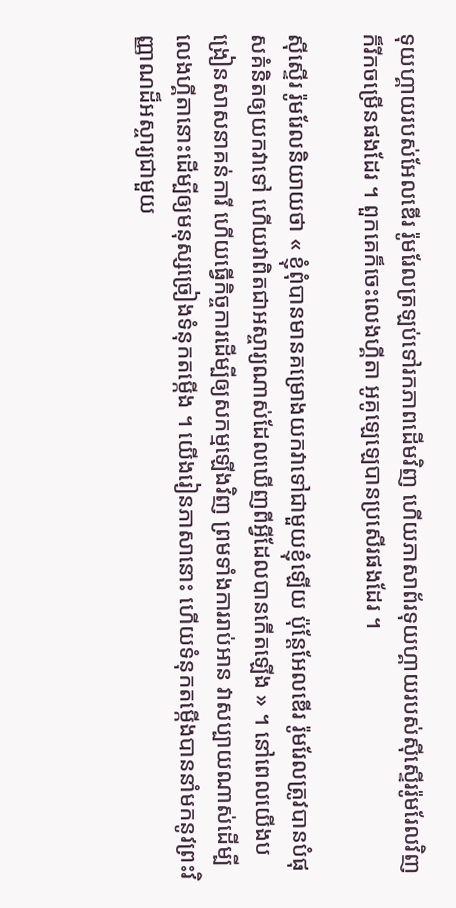ទុយហ្គាយរបស់អែលឌើរ រ៉ូមរែលត្រឡប់ទៅរកភាពដើមវិញ ហើយភាសាព័រទុយហ្គាយរបស់ស៊ីស្ទើររ៉ូមរែលវិញក៏រីកចម្រើនផងដែរ ។ ពួកគេក៏ចេះលេងហ្គីតា អូគូឡេឡេបានប្រសើរផងដែរ ។

ស៊ីស្ទើរ រ៉ូមរែលនិយាយថា « ខ្ញុំពុំបានមានគម្រោងយកវាទៅជាមួយខ្ញុំឡើយ ប៉ុន្តែអែលឌើរ រ៉ូមរែលត្រូវបានបំផុសគំនិតឲ្យយកវាទៅ ហើយវាពិតជាអស្ចារ្យណាស់ដែលឃើញពីអ្វីដែលបានកើតឡើង » ។ នៅពេលយើងបង្រៀនសាសនាគន់ការី ហើយធ្វើកិច្ចការដើម្បីឲ្យសកម្មឡើងវិញ ព្រមទាំងការរាប់អាន វាសប្បាយណាស់ដើម្បីលេងហ្គីតានោះដើម្បីឲ្យមនុស្សច្រៀងទំនុកតម្កើង ។ យើងរៀនភាសានោះ ហើយទំនុកតម្កើងបាននាំមកនូវព្រះវិញ្ញាណដ៏អស្ចារ្យជាមួយ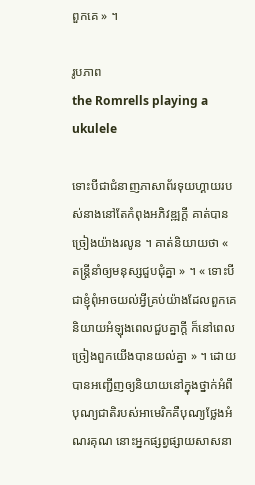ពួកគេ » ។

រូបភាព
the Romrells playing a ukulele

ទោះបីជាជំនាញភាសាព័រទុយហ្គាយរបស់នាងនៅតែកំពុងអភិវឌ្ឍក្តី គាត់បានច្រៀងយ៉ាងរលូន ។ គាត់និយាយថា « តន្ត្រីនាំឲ្យមនុស្សជួបជុំគ្នា » ។ « ទោះបីជាខ្ញុំពុំអាចយល់អ្វីគ្រប់យ៉ាងដែលពួកគេនិយាយអំឡុងពេលជួបគ្នាក្តី ក៏នៅពេលច្រៀងពួកយើងបានយល់គ្នា » ។ ដោយបានអញ្ជើញឲ្យនិយាយនៅក្នុងថ្នាក់អំពីបុណ្យជាតិរបស់អាមេរិកគឺបុណ្យថ្លែងអំណរគុណ នោះអ្នកផ្សព្វផ្សាយសាសនា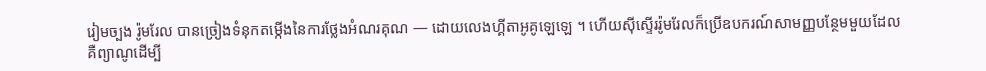រៀមច្បង រ៉ូមរែល បានច្រៀងទំនុកតម្កើងនៃការថ្លែងអំណរគុណ — ដោយលេងហ្គីតាអូគូឡេឡេ ។ ហើយស៊ីស្ទើររ៉ូមរែលក៏ប្រើឧបករណ៍សាមញ្ញបន្ថែមមួយដែល គឺព្យាណូដើម្បី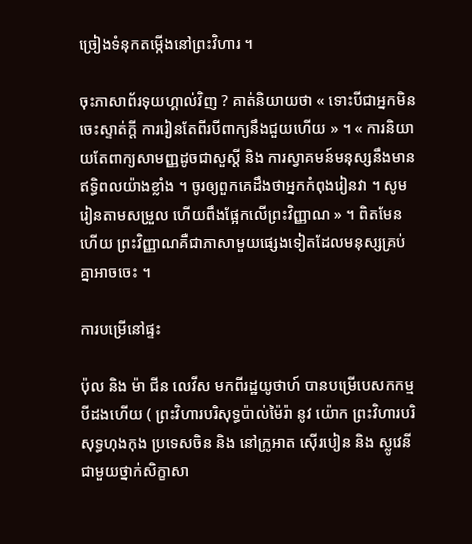ច្រៀងទំនុកតម្កើងនៅព្រះវិហារ ។

ចុះភាសាព័រទុយហ្គាល់វិញ ? គាត់និយាយថា « ទោះបីជាអ្នកមិនចេះស្ទាត់ក្តី ការរៀនតែពីរបីពាក្យនឹងជួយហើយ » ។ « ការនិយាយតែពាក្យសាមញ្ញដូចជាសួស្តី និង ការស្វាគមន៍មនុស្សនឹងមានឥទ្ធិពលយ៉ាងខ្លាំង ។ ចូរឲ្យពួកគេដឹងថាអ្នកកំពុងរៀនវា ។ សូមរៀនតាមសម្រួល ហើយពឹងផ្អែកលើព្រះវិញ្ញាណ » ។ ពិតមែនហើយ ព្រះវិញ្ញាណគឺជាភាសាមួយផ្សេងទៀតដែលមនុស្សគ្រប់គ្នាអាចចេះ ។

ការបម្រើនៅផ្ទះ

ប៉ុល និង ម៉ា ជីន លេវីស មកពីរដ្ឋយូថាហ៍ បានបម្រើបេសកកម្មបីដងហើយ ( ព្រះវិហារបរិសុទ្ធប៉ាល់ម៉ៃរ៉ា នូវ យ៉ោក ព្រះវិហារបរិសុទ្ធហុងកុង ប្រទេសចិន និង នៅក្រូអាត ស៊ើរបៀន និង ស្លូវេនី ជាមួយថ្នាក់សិក្ខាសា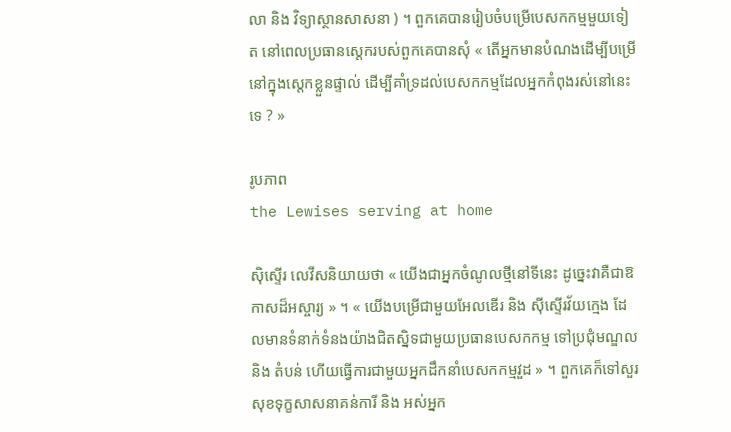លា និង វិទ្យាស្ថានសាសនា ) ។ ពួកគេបានរៀបចំបម្រើបេសកកម្មមួយទៀត នៅពេលប្រធានស្តេករបស់ពួកគេបានសុំ « តើអ្នកមានបំណងដើម្បីបម្រើនៅក្នុងស្តេកខ្លួនផ្ទាល់ ដើម្បីគាំទ្រដល់បេសកកម្មដែលអ្នកកំពុងរស់នៅនេះទេ ? »

រូបភាព
the Lewises serving at home

ស៊ិស្ទើរ លេវីសនិយាយថា « យើងជាអ្នកចំណូលថ្មីនៅទីនេះ ដូច្នេះវាគឺជាឱកាសដ៏អស្ចារ្យ » ។ « យើងបម្រើជាមួយអែលឌើរ និង ស៊ីស្ទើរវ័យក្មេង ដែលមានទំនាក់ទំនងយ៉ាងជិតស្និទជាមួយប្រធានបេសកកម្ម ទៅប្រជុំមណ្ឌល និង តំបន់ ហើយធ្វើការជាមួយអ្នកដឹកនាំបេសកកម្មវួដ » ។ ពួកគេក៏ទៅសួរសុខទុក្ខសាសនាគន់ការី និង អស់អ្នក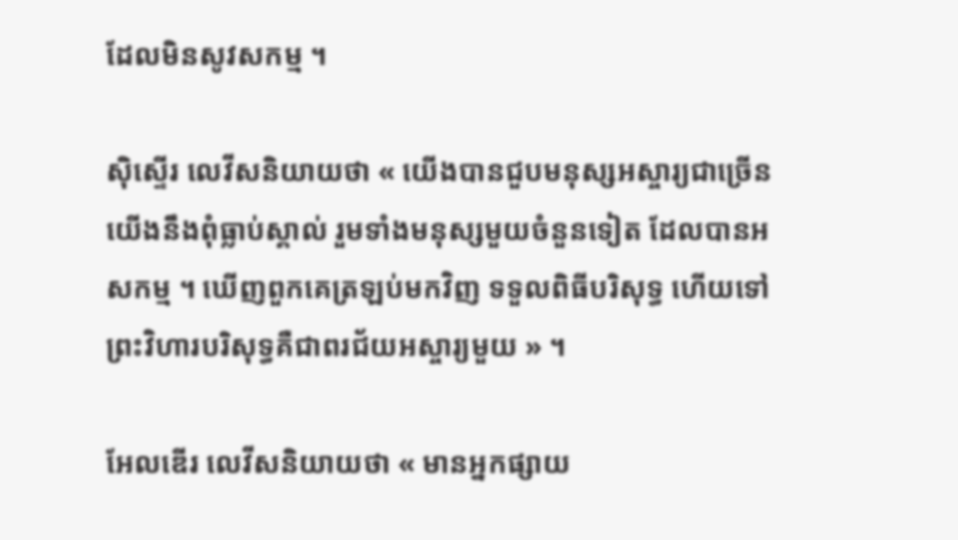ដែលមិនសូវសកម្ម ។

ស៊ិស្ទើរ លេវីសនិយាយថា « យើងបានជួបមនុស្សអស្ចារ្យជាច្រើន យើងនឹងពុំធ្លាប់ស្គាល់ រួមទាំងមនុស្សមួយចំនួនទៀត ដែលបានអសកម្ម ។ ឃើញពួកគេត្រឡប់មកវិញ ទទួលពិធីបរិសុទ្ធ ហើយទៅព្រះវិហារបរិសុទ្ធគឺជាពរជ័យអស្ចារ្យមួយ » ។

អែលឌើរ លេវីសនិយាយថា « មានអ្នកផ្សាយ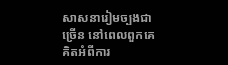សាសនារៀមច្បងជាច្រើន នៅពេលពួកគេគិតអំពីការ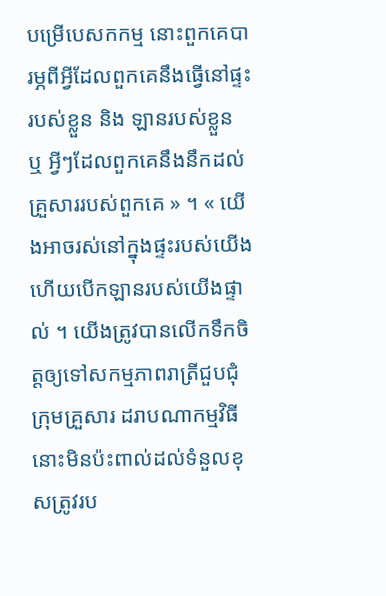បម្រើបេសកកម្ម នោះពួកគេបារម្ភពីអ្វីដែលពួកគេនឹងធ្វើនៅផ្ទះរបស់ខ្លួន និង ឡានរបស់ខ្លួន ឬ អ្វីៗដែលពួកគេនឹងនឹកដល់គ្រួសាររបស់ពួកគេ » ។ « យើងអាចរស់នៅក្នុងផ្ទះរបស់យើង ហើយបើកឡានរបស់យើងផ្ទាល់ ។ យើងត្រូវបានលើកទឹកចិត្តឲ្យទៅសកម្មភាពរាត្រីជួបជុំក្រុមគ្រួសារ ដរាបណាកម្មវិធីនោះមិនប៉ះពាល់ដល់ទំនួលខុសត្រូវរប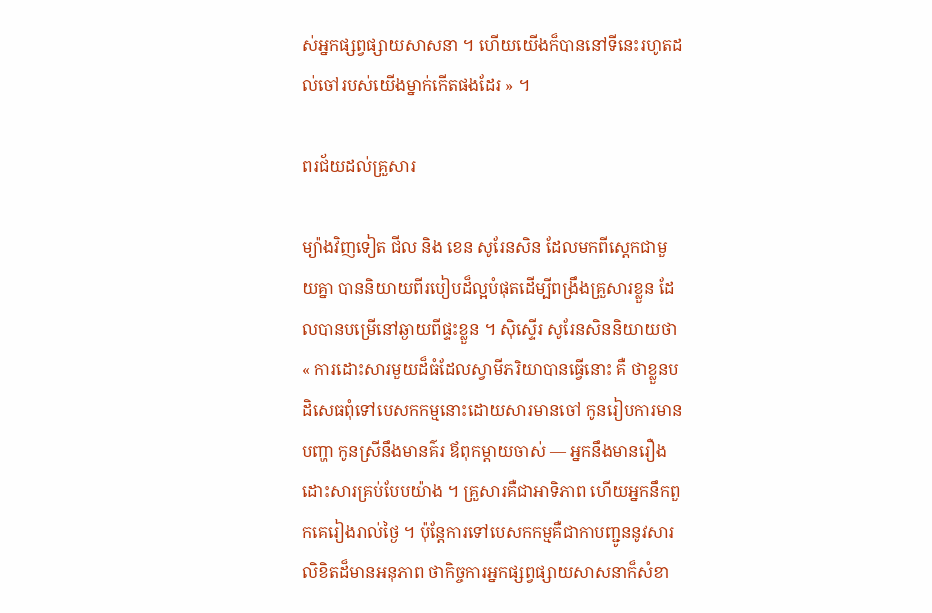ស់អ្នកផ្សព្វផ្សាយសាសនា ។ ហើយយើងក៏បាននៅទីនេះរហូតដល់ចៅរបស់យើងម្នាក់កើតផងដែរ » ។

ពរជ័យដល់គ្រួសារ

ម្យ៉ាងវិញទៀត ជីល និង ខេន សូរែនសិន ដែលមកពីស្តេកជាមួយគ្នា បាននិយាយពីរបៀបដ៏ល្អបំផុតដើម្បីពង្រឹងគ្រួសារខ្លួន ដែលបានបម្រើនៅឆ្ងាយពីផ្ទះខ្លួន ។ ស៊ិស្ទើរ សូរែនសិននិយាយថា « ការដោះសារមួយដ៏ធំដែលស្វាមីភរិយាបានធ្វើនោះ គឺ ថាខ្លួនបដិសេធពុំទៅបេសកកម្មនោះដោយសារមានចៅ កូនរៀបការមានបញ្ហា កូនស្រីនឹងមានគ៌រ ឪពុកម្តាយចាស់ — អ្នកនឹងមានរឿងដោះសារគ្រប់បែបយ៉ាង ។ គ្រួសារគឺជាអាទិភាព ហើយអ្នកនឹកពួកគេរៀងរាល់ថ្ងៃ ។ ប៉ុន្តែការទៅបេសកកម្មគឺជាកាបញ្ជូននូវសារលិខិតដ៏មានអនុភាព ថាកិច្ចការអ្នកផ្សព្វផ្សាយសាសនាក៏សំខា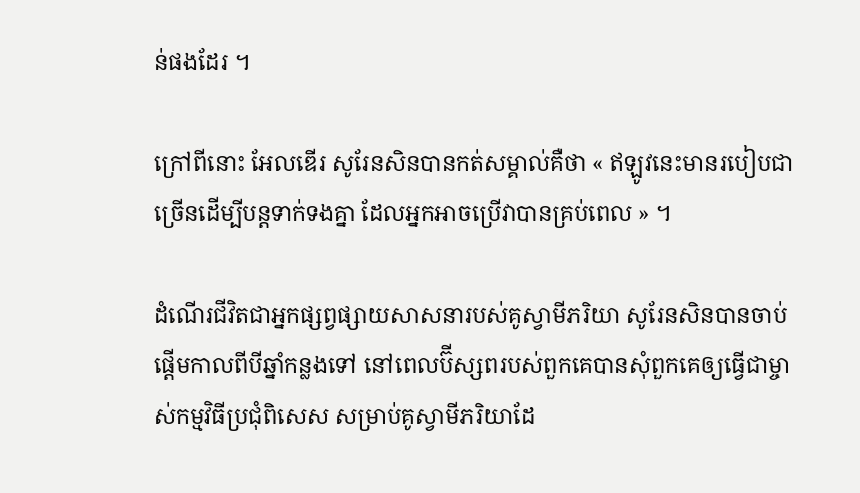ន់ផងដែរ ។

ក្រៅពីនោះ អែលឌើរ សូរែនសិនបានកត់សម្គាល់គឺថា « ឥឡូវនេះមានរបៀបជាច្រើនដើម្បីបន្តទាក់ទងគ្នា ដែលអ្នកអាចប្រើវាបានគ្រប់ពេល » ។

ដំណើរជីវិតជាអ្នកផ្សព្វផ្សាយសាសនារបស់គូស្វាមីភរិយា សូរែនសិនបានចាប់ផ្តើមកាលពីបីឆ្នាំកន្លងទៅ នៅពេលប៊ីស្សពរបស់ពួកគេបានសុំពួកគេឲ្យធ្វើជាម្ចាស់កម្មវិធីប្រជុំពិសេស សម្រាប់គូស្វាមីភរិយាដែ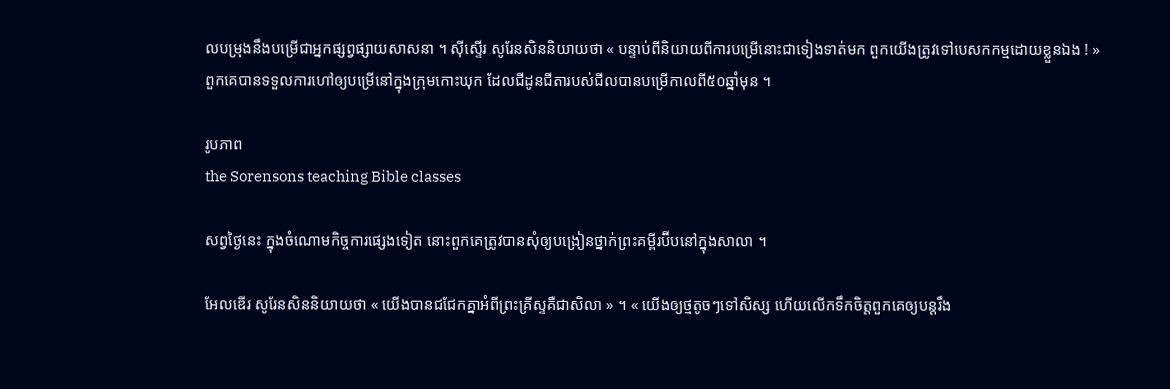លបម្រុងនឹងបម្រើជាអ្នកផ្សព្វផ្សាយសាសនា ។ ស៊ីស្ទើរ សូរែនសិននិយាយថា « បន្ទាប់ពីនិយាយពីការបម្រើនោះជាទៀងទាត់មក ពួកយើងត្រូវទៅបេសកកម្មដោយខ្លួនឯង ! » ពួកគេបានទទួលការហៅឲ្យបម្រើនៅក្នុងក្រុមកោះឃុក ដែលជីដូនជីតារបស់ជីលបានបម្រើកាលពី៥០ឆ្នាំមុន ។

រូបភាព
the Sorensons teaching Bible classes

សព្វថ្ងៃនេះ ក្នុងចំណោមកិច្ចការផ្សេងទៀត នោះពួកគេត្រូវបានសុំឲ្យបង្រៀនថ្នាក់ព្រះគម្ពីរប៊ីបនៅក្នុងសាលា ។

អែលឌើរ សូរែនសិននិយាយថា « យើងបានជជែកគ្នាអំពីព្រះគ្រីស្ទគឺជាសិលា » ។ « យើងឲ្យថ្មតូចៗទៅសិស្ស ហើយលើកទឹកចិត្តពួកគេឲ្យបន្តរឹង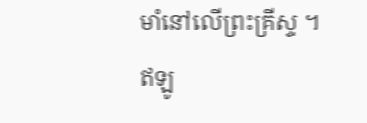មាំនៅលើព្រះគ្រីស្ទ ។ ឥឡូ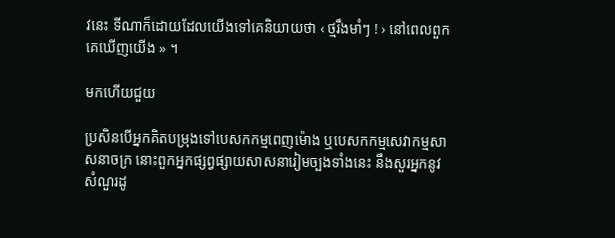វនេះ ទីណាក៏ដោយដែលយើងទៅគេនិយាយថា ‹ ថ្មរឹងមាំៗ ! › នៅពេលពួកគេឃើញយើង » ។

មកហើយជួយ

ប្រសិនបើអ្នកគិតបម្រុងទៅបេសកកម្មពេញម៉ោង ឬបេសកកម្មសេវាកម្មសាសនាចក្រ នោះពួកអ្នកផ្សព្វផ្សាយសាសនារៀមច្បងទាំងនេះ នឹងសួរអ្នកនូវសំណួរដូ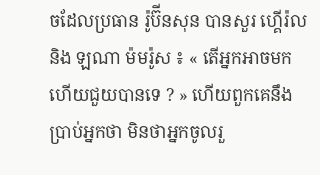ចដែលប្រធាន រ៉ូប៊ីនសុន បានសួរ ហ្គើរ៉ល និង ឡណា ម៉មរ៉ូស ៖ « តើអ្នកអាចមក ហើយជួយបានទេ ? » ហើយពួកគេនឹងប្រាប់អ្នកថា មិនថាអ្នកចូលរួ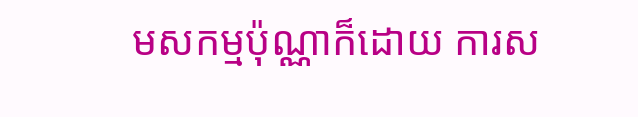មសកម្មប៉ុណ្ណាក៏ដោយ ការស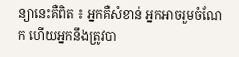ន្យានេះគឺពិត ៖ អ្នកគឺសំខាន់ អ្នកអាចរួមចំណែក ហើយអ្នកនឹងត្រូវបា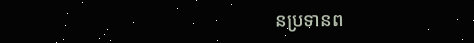នប្រទានព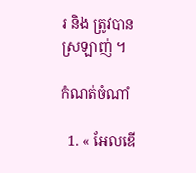រ និង ត្រូវបានស្រឡាញ់ ។

កំណត់ចំណាំ

  1. « អែលឌើ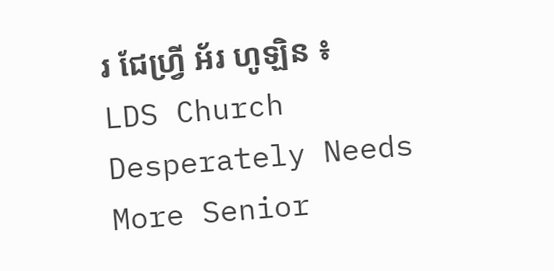រ ជែហ្វ្រី អ័រ ហូឡិន ៖ LDS Church Desperately Needs More Senior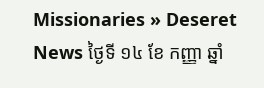Missionaries » Deseret News ថ្ងៃទី ១៤ ខែ កញ្ញា ឆ្នាំ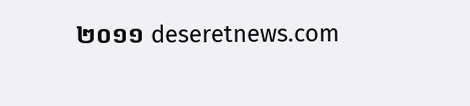២០១១ deseretnews.com